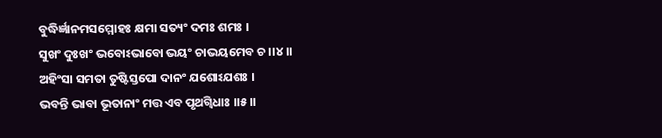ବୁଦ୍ଧିର୍ଜ୍ଞାନମସମ୍ମୋହଃ କ୍ଷମା ସତ୍ୟଂ ଦମଃ ଶମଃ ।
ସୁଖଂ ଦୁଃଖଂ ଭବୋଽଭାବୋ ଭୟଂ ଚାଭୟମେବ ଚ ।।୪।।
ଅହିଂସା ସମତା ତୁଷ୍ଟିସ୍ତପୋ ଦାନଂ ଯଶୋଽଯଶଃ ।
ଭବନ୍ତି ଭାବା ଭୂତାନାଂ ମତ୍ତ ଏବ ପୃଥଗ୍ବିଧାଃ ।।୫।।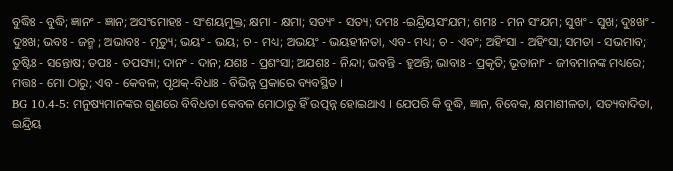ବୁଦ୍ଧିଃ - ବୁଦ୍ଧି; ଜ୍ଞାନଂ - ଜ୍ଞାନ; ଅସଂମୋହଃ - ସଂଶୟମୁକ୍ତ; କ୍ଷମା - କ୍ଷମା; ସତ୍ୟଂ - ସତ୍ୟ; ଦମଃ -ଇନ୍ଦ୍ରିୟସଂଯମ; ଶମଃ - ମନ ସଂଯମ; ସୁଖଂ - ସୁଖ; ଦୁଃଖଂ - ଦୁଃଖ; ଭବଃ - ଜନ୍ମ ; ଅଭାବଃ - ମୃତ୍ୟୁ; ଭୟଂ - ଭୟ; ଚ - ମଧ୍ୟ; ଅଭୟଂ - ଭୟହୀନତା, ଏବ- ମଧ୍ୟ; ଚ - ଏବଂ; ଅହିଂସା - ଅହିଂସା; ସମତା - ସଭମାବ; ତୁଷ୍ଟିଃ - ସନ୍ତୋଷ; ତପଃ - ତପସ୍ୟା; ଦାନଂ - ଦାନ; ଯଶଃ - ପ୍ରଶଂସା; ଅଯଶଃ - ନିନ୍ଦା; ଭବନ୍ତି - ହୁଅନ୍ତି; ଭାବାଃ - ପ୍ରକୃତି; ଭୂତାନାଂ - ଜୀବମାନଙ୍କ ମଧ୍ୟରେ; ମତ୍ତଃ - ମୋ ଠାରୁ; ଏବ - କେବଳ; ପୃଥକ୍-ବିଧାଃ - ବିଭିନ୍ନ ପ୍ରକାରେ ବ୍ୟବସ୍ଥିତ ।
BG 10.4-5: ମନୁଷ୍ୟମାନଙ୍କର ଗୁଣରେ ବିବିଧତା କେବଳ ମୋଠାରୁ ହିଁ ଉତ୍ପନ୍ନ ହୋଇଥାଏ । ଯେପରି କି ବୁଦ୍ଧି, ଜ୍ଞାନ, ବିବେକ, କ୍ଷମାଶୀଳତା, ସତ୍ୟବାଦିତା, ଇନ୍ଦ୍ରିୟ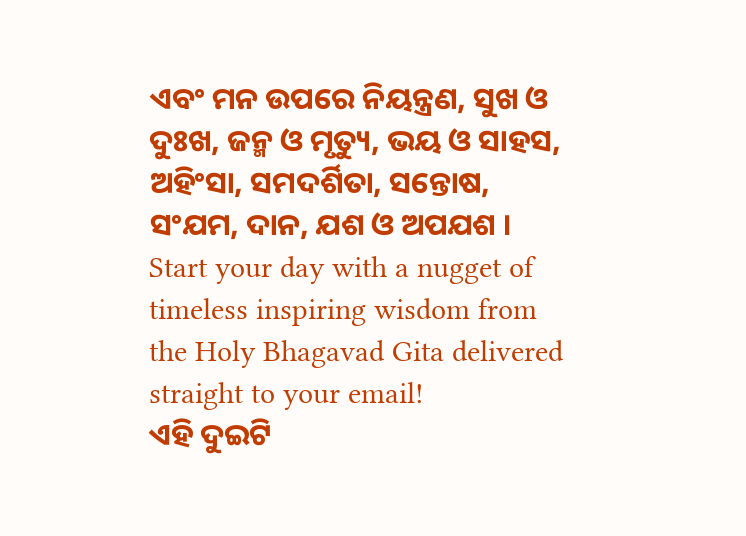ଏବଂ ମନ ଉପରେ ନିୟନ୍ତ୍ରଣ, ସୁଖ ଓ ଦୁଃଖ, ଜନ୍ମ ଓ ମୃତ୍ୟୁ, ଭୟ ଓ ସାହସ, ଅହିଂସା, ସମଦର୍ଶିତା, ସନ୍ତୋଷ, ସଂଯମ, ଦାନ, ଯଶ ଓ ଅପଯଶ ।
Start your day with a nugget of timeless inspiring wisdom from the Holy Bhagavad Gita delivered straight to your email!
ଏହି ଦୁଇଟି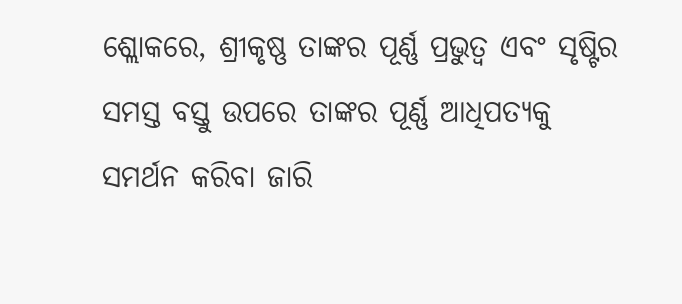ଶ୍ଲୋକରେ, ଶ୍ରୀକୃଷ୍ଣ ତାଙ୍କର ପୂର୍ଣ୍ଣ ପ୍ରଭୁତ୍ୱ ଏବଂ ସୃଷ୍ଟିର ସମସ୍ତ ବସ୍ତୁ ଉପରେ ତାଙ୍କର ପୂର୍ଣ୍ଣ ଆଧିପତ୍ୟକୁ ସମର୍ଥନ କରିବା ଜାରି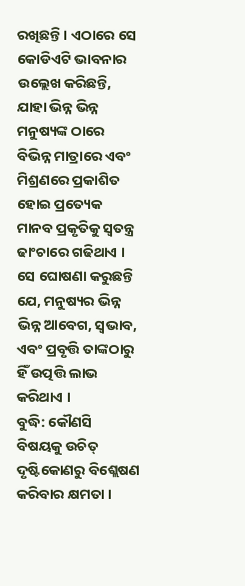ରଖିଛନ୍ତି । ଏଠାରେ ସେ କୋଡିଏଟି ଭାବନାର ଉଲ୍ଲେଖ କରିଛନ୍ତି, ଯାହା ଭିନ୍ନ ଭିନ୍ନ ମନୁଷ୍ୟଙ୍କ ଠାରେ ବିଭିନ୍ନ ମାତ୍ରାରେ ଏବଂ ମିଶ୍ରଣରେ ପ୍ରକାଶିତ ହୋଇ ପ୍ରତ୍ୟେକ ମାନବ ପ୍ରକୃତିକୁ ସ୍ୱତନ୍ତ୍ର ଢାଂଚାରେ ଗଢିଥାଏ । ସେ ଘୋଷଣା କରୁଛନ୍ତି ଯେ, ମନୁଷ୍ୟର ଭିନ୍ନ ଭିନ୍ନ ଆବେଗ, ସ୍ୱଭାବ, ଏବଂ ପ୍ରବୃତ୍ତି ତାଙ୍କଠାରୁ ହିଁ ଉତ୍ପତ୍ତି ଲାଭ କରିଥାଏ ।
ବୁଦ୍ଧି: କୌଣସି ବିଷୟକୁ ଉଚିତ୍ ଦୃଷ୍ଟିକୋଣରୁ ବିଶ୍ଲେଷଣ କରିବାର କ୍ଷମତା ।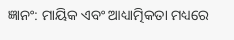ଜ୍ଞାନଂ: ମାୟିକ ଏବଂ ଆଧ୍ୟାତ୍ମିକତା ମଧ୍ୟରେ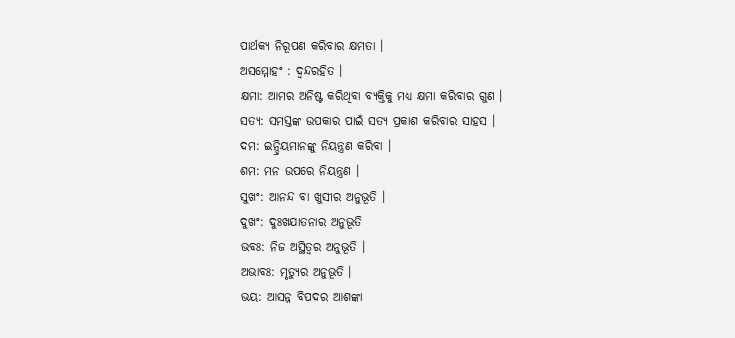ପାର୍ଥକ୍ୟ ନିରୂପଣ କରିବାର କ୍ଷମତା ।
ଅସମ୍ମୋହଂ : ଦ୍ୱନ୍ଦରହିତ ।
କ୍ଷମା: ଆମର ଅନିଷ୍ଟ କରିଥିବା ବ୍ୟକ୍ତିକୁ ମଧ୍ୟ କ୍ଷମା କରିବାର ଗୁଣ ।
ସତ୍ୟ: ସମସ୍ତଙ୍କ ଉପକାର ପାଇଁ ସତ୍ୟ ପ୍ରକାଶ କରିବାର ସାହସ ।
ଦମ: ଇନ୍ଦ୍ରିୟମାନଙ୍କୁ ନିୟନ୍ତ୍ରଣ କରିବା ।
ଶମ: ମନ ଉପରେ ନିୟନ୍ତ୍ରଣ ।
ସୁଖଂ: ଆନନ୍ଦ ବା ଖୁସୀର ଅନୁଭୂତି ।
ଦୁଖଂ: ଦୁଃଖଯାତନାର ଅନୁଭୂତି
ଭବଃ: ନିଜ ଅସ୍ଥିତ୍ୱର ଅନୁଭୂତି ।
ଅଭାବଃ: ମୃତ୍ୟୁର ଅନୁଭୂତି ।
ଭୟ: ଆସନ୍ନ ବିପଦର ଆଶଙ୍କା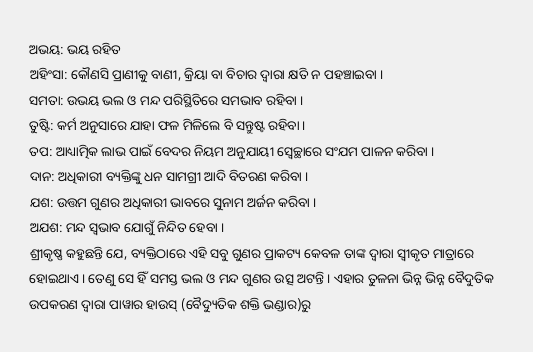ଅଭୟ: ଭୟ ରହିତ
ଅହିଂସା: କୌଣସି ପ୍ରାଣୀକୁ ବାଣୀ, କ୍ରିୟା ବା ବିଚାର ଦ୍ୱାରା କ୍ଷତି ନ ପହଞ୍ଚାଇବା ।
ସମତା: ଉଭୟ ଭଲ ଓ ମନ୍ଦ ପରିସ୍ଥିତିରେ ସମଭାବ ରହିବା ।
ତୁଷ୍ଟି: କର୍ମ ଅନୁସାରେ ଯାହା ଫଳ ମିଳିଲେ ବି ସନ୍ତୁଷ୍ଟ ରହିବା ।
ତପ: ଆଧ୍ୟାତ୍ମିକ ଲାଭ ପାଇଁ ବେଦର ନିୟମ ଅନୁଯାୟୀ ସ୍ୱେଚ୍ଛାରେ ସଂଯମ ପାଳନ କରିବା ।
ଦାନ: ଅଧିକାରୀ ବ୍ୟକ୍ତିଙ୍କୁ ଧନ ସାମଗ୍ରୀ ଆଦି ବିତରଣ କରିବା ।
ଯଶ: ଉତ୍ତମ ଗୁଣର ଅଧିକାରୀ ଭାବରେ ସୁନାମ ଅର୍ଜନ କରିବା ।
ଅଯଶ: ମନ୍ଦ ସ୍ୱଭାବ ଯୋଗୁଁ ନିନ୍ଦିତ ହେବା ।
ଶ୍ରୀକୃଷ୍ଣ କହୁଛନ୍ତି ଯେ, ବ୍ୟକ୍ତିଠାରେ ଏହି ସବୁ ଗୁଣର ପ୍ରାକଟ୍ୟ କେବଳ ତାଙ୍କ ଦ୍ୱାରା ସ୍ୱୀକୃତ ମାତ୍ରାରେ ହୋଇଥାଏ । ତେଣୁ ସେ ହିଁ ସମସ୍ତ ଭଲ ଓ ମନ୍ଦ ଗୁଣର ଉତ୍ସ ଅଟନ୍ତି । ଏହାର ତୁଳନା ଭିନ୍ନ ଭିନ୍ନ ବୈଦୁତିକ ଉପକରଣ ଦ୍ୱାରା ପାୱାର ହାଉସ୍ (ବୈଦ୍ୟୁତିକ ଶକ୍ତି ଭଣ୍ଡାର)ରୁ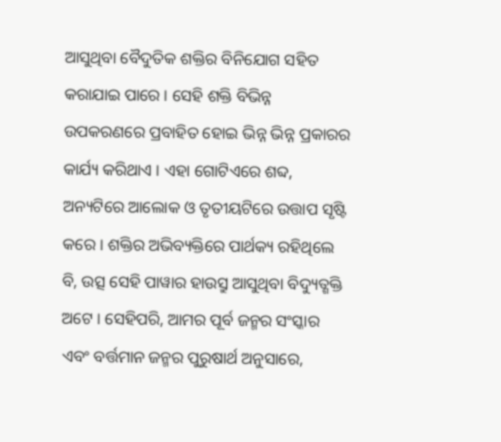ଆସୁଥିବା ବୈଦୁତିକ ଶକ୍ତିର ବିନିଯୋଗ ସହିତ କରାଯାଇ ପାରେ । ସେହି ଶକ୍ତି ବିଭିନ୍ନ ଉପକରଣରେ ପ୍ରବାହିତ ହୋଇ ଭିନ୍ନ ଭିନ୍ନ ପ୍ରକାରର କାର୍ଯ୍ୟ କରିଥାଏ । ଏହା ଗୋଟିଏରେ ଶବ୍ଦ, ଅନ୍ୟଟିରେ ଆଲୋକ ଓ ତୃତୀୟଟିରେ ଉତ୍ତାପ ସୃଷ୍ଟି କରେ । ଶକ୍ତିର ଅଭିବ୍ୟକ୍ତିରେ ପାର୍ଥକ୍ୟ ରହିଥିଲେ ବି, ଉତ୍ସ ସେହି ପାୱାର ହାଉସ୍ରୁ ଆସୁଥିବା ବିଦ୍ୟୁତ୍ଶକ୍ତି ଅଟେ । ସେହିପରି, ଆମର ପୂର୍ବ ଜନ୍ମର ସଂସ୍କାର ଏବଂ ବର୍ତ୍ତମାନ ଜନ୍ମର ପୁରୁଷାର୍ଥ ଅନୁସାରେ,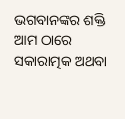ଭଗବାନଙ୍କର ଶକ୍ତି ଆମ ଠାରେ ସକାରାତ୍ମକ ଅଥବା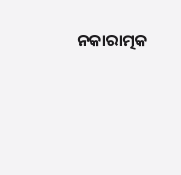ନକାରାତ୍ମକ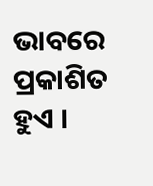ଭାବରେ ପ୍ରକାଶିତ ହୁଏ ।